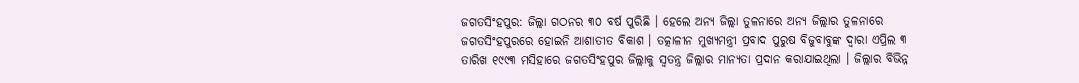ଜଗତସିଂହପୁର: ଜିଲ୍ଲା ଗଠନର ୩୦ ବର୍ଷ ପୁରିଛି । ହେଲେ ଅନ୍ୟ ଜିଲ୍ଲା ତୁଳନାରେ ଅନ୍ୟ ଜିଲ୍ଲାର ତୁଳନାରେ ଜଗତସିଂହପୁରରେ ହୋଇନି ଆଶାତୀତ ବିକାଶ । ତତ୍କାଳୀନ ମୁଖ୍ୟମନ୍ତ୍ରୀ ପ୍ରବାଦ ପୁରୁଷ ବିଜୁବାବୁଙ୍କ ଦ୍ବାରା ଏପ୍ରିଲ ୩ ତାରିଖ ୧୯୯୩ ମସିହାରେ ଜଗତସିଂହପୁର ଜିଲ୍ଲାକୁ ସ୍ବତନ୍ତ୍ର ଜିଲ୍ଲାର ମାନ୍ୟତା ପ୍ରଦାନ କରାଯାଇଥିଲା । ଜିଲ୍ଲାର ବିଭିନ୍ନ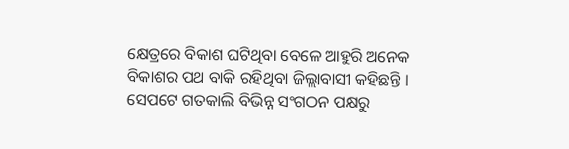କ୍ଷେତ୍ରରେ ବିକାଶ ଘଟିଥିବା ବେଳେ ଆହୁରି ଅନେକ ବିକାଶର ପଥ ବାକି ରହିଥିବା ଜିଲ୍ଲାବାସୀ କହିଛନ୍ତି । ସେପଟେ ଗତକାଲି ବିଭିନ୍ନ ସଂଗଠନ ପକ୍ଷରୁ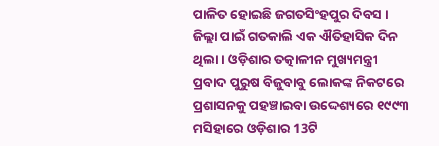ପାଳିତ ହୋଇଛି ଜଗତସିଂହପୁର ଦିବସ ।
ଜିଲ୍ଲା ପାଇଁ ଗତକାଲି ଏକ ଐତିହାସିକ ଦିନ ଥିଲା । ଓଡ଼ିଶାର ତତ୍କାଳୀନ ମୁଖ୍ୟମନ୍ତ୍ରୀ ପ୍ରବାଦ ପୁରୁଷ ବିଜୁବାବୁ ଲୋକଙ୍କ ନିକଟରେ ପ୍ରଶାସନକୁ ପହଞ୍ଚାଇବା ଉଦ୍ଦେଶ୍ୟରେ ୧୯୯୩ ମସିହାରେ ଓଡ଼ିଶାର 13ଟି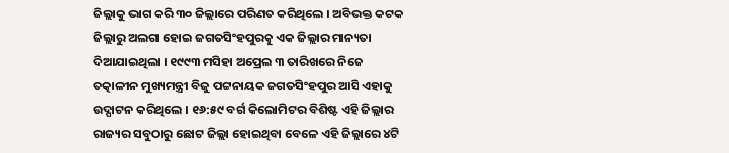ଜିଲ୍ଲାକୁ ଭାଗ କରି ୩୦ ଜିଲ୍ଲାରେ ପରିଣତ କରିଥିଲେ । ଅବିଭକ୍ତ କଟକ ଜିଲ୍ଲାରୁ ଅଲଗା ହୋଇ ଜଗତସିଂହପୁରକୁ ଏକ ଜିଲ୍ଲାର ମାନ୍ୟତା ଦିଆଯାଇଥିଲା । ୧୯୯୩ ମସିହା ଅପ୍ରେଲ ୩ ତାରିଖରେ ନିଜେ ତତ୍କାଳୀନ ମୁଖ୍ୟମନ୍ତ୍ରୀ ବିଜୁ ପଟ୍ଟନାୟକ ଜଗତସିଂହପୁର ଆସି ଏହାକୁ ଉଦ୍ଘାଟନ କରିଥିଲେ । ୧୬:୫୯ ବର୍ଗ କିଲୋମିଟର ବିଶିଷ୍ଟ ଏହି ଜିଲ୍ଲାର ରାଜ୍ୟର ସବୁଠାରୁ ଛୋଟ ଜିଲ୍ଲା ହୋଇଥିବା ବେଳେ ଏହି ଜିଲ୍ଲାରେ ୪ଟି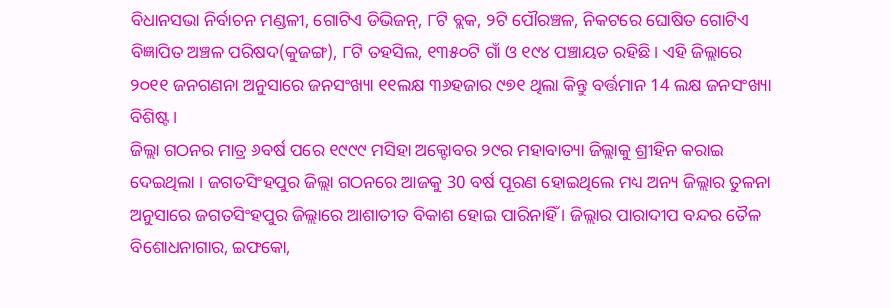ବିଧାନସଭା ନିର୍ବାଚନ ମଣ୍ଡଳୀ, ଗୋଟିଏ ଡିଭିଜନ୍, ୮ଟି ବ୍ଲକ, ୨ଟି ପୌରଞ୍ଚଳ, ନିକଟରେ ଘୋଷିତ ଗୋଟିଏ ବିଜ୍ଞାପିତ ଅଞ୍ଚଳ ପରିଷଦ(କୁଜଙ୍ଗ), ୮ଟି ତହସିଲ, ୧୩୫୦ଟି ଗାଁ ଓ ୧୯୪ ପଞ୍ଚାୟତ ରହିଛି । ଏହି ଜିଲ୍ଲାରେ ୨୦୧୧ ଜନଗଣନା ଅନୁସାରେ ଜନସଂଖ୍ୟା ୧୧ଲକ୍ଷ ୩୬ହଜାର ୯୭୧ ଥିଲା କିନ୍ତୁ ବର୍ତ୍ତମାନ 14 ଲକ୍ଷ ଜନସଂଖ୍ୟା ବିଶିଷ୍ଟ।
ଜିଲ୍ଲା ଗଠନର ମାତ୍ର ୬ବର୍ଷ ପରେ ୧୯୯୯ ମସିହା ଅକ୍ଟୋବର ୨୯ର ମହାବାତ୍ୟା ଜିଲ୍ଲାକୁ ଶ୍ରୀହିନ କରାଇ ଦେଇଥିଲା । ଜଗତସିଂହପୁର ଜିଲ୍ଲା ଗଠନରେ ଆଜକୁ 30 ବର୍ଷ ପୂରଣ ହୋଇଥିଲେ ମଧ୍ୟ ଅନ୍ୟ ଜିଲ୍ଲାର ତୁଳନା ଅନୁସାରେ ଜଗତସିଂହପୁର ଜିଲ୍ଲାରେ ଆଶାତୀତ ବିକାଶ ହୋଇ ପାରିନାହିଁ । ଜିଲ୍ଲାର ପାରାଦୀପ ବନ୍ଦର ତୈଳ ବିଶୋଧନାଗାର, ଇଫକୋ,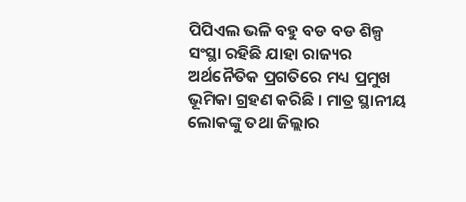ପିପିଏଲ ଭଳି ବହୁ ବଡ ବଡ ଶିଳ୍ପ ସଂସ୍ଥା ରହିଛି ଯାହା ରାଜ୍ୟର ଅର୍ଥନୈତିକ ପ୍ରଗତିରେ ମଧ୍ୟ ପ୍ରମୁଖ ଭୂମିକା ଗ୍ରହଣ କରିଛି । ମାତ୍ର ସ୍ଥାନୀୟ ଲୋକଙ୍କୁ ତଥା ଜିଲ୍ଲାର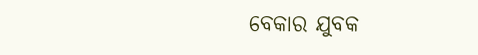ବେକାର ଯୁବକ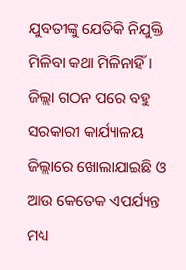ଯୁବତୀଙ୍କୁ ଯେତିକି ନିଯୁକ୍ତି ମିଳିବା କଥା ମିଳିନାହିଁ । ଜିଲ୍ଲା ଗଠନ ପରେ ବହୁ ସରକାରୀ କାର୍ଯ୍ୟାଳୟ ଜିଲ୍ଲାରେ ଖୋଲାଯାଇଛି ଓ ଆଉ କେତେକ ଏପର୍ଯ୍ୟନ୍ତ ମଧ୍ୟ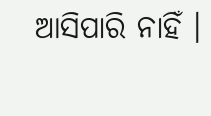ଆସିପାରି ନାହିଁ ।